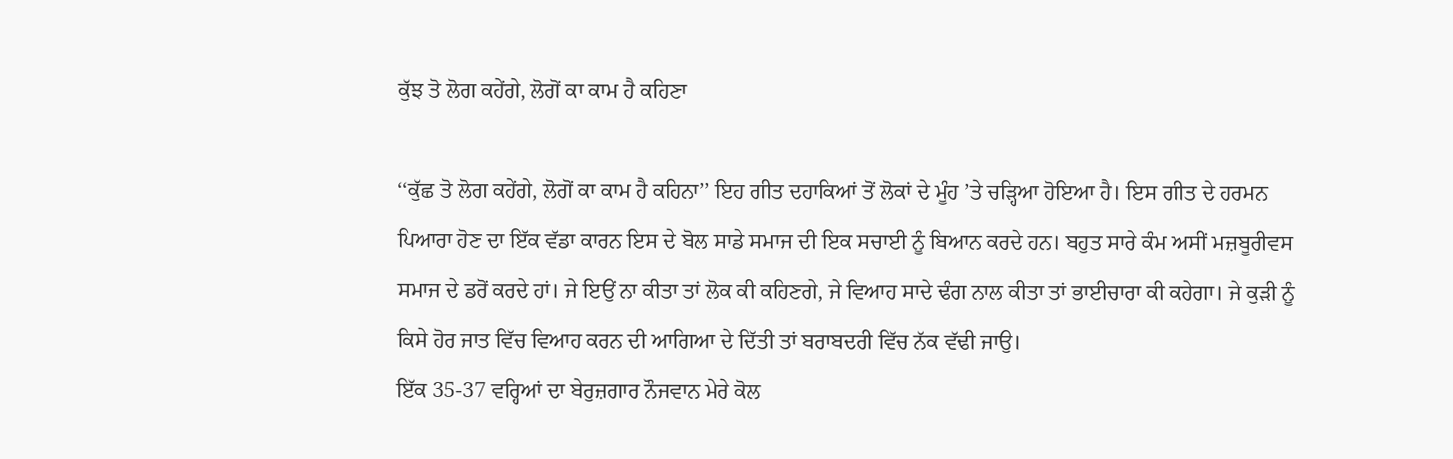ਕੁੱਝ ਤੋ ਲੋਗ ਕਹੇਂਗੇ, ਲੋਗੋਂ ਕਾ ਕਾਮ ਹੈ ਕਹਿਣਾ

‘‘ਕੁੱਛ ਤੋ ਲੋਗ ਕਹੇਂਗੇ, ਲੋਗੋਂ ਕਾ ਕਾਮ ਹੈ ਕਹਿਨਾ’’ ਇਹ ਗੀਤ ਦਹਾਕਿਆਂ ਤੋਂ ਲੋਕਾਂ ਦੇ ਮੂੰਹ ’ਤੇ ਚੜ੍ਹਿਆ ਹੋਇਆ ਹੈ। ਇਸ ਗੀਤ ਦੇ ਹਰਮਨ ਪਿਆਰਾ ਹੋਣ ਦਾ ਇੱਕ ਵੱਡਾ ਕਾਰਨ ਇਸ ਦੇ ਬੋਲ ਸਾਡੇ ਸਮਾਜ ਦੀ ਇਕ ਸਚਾਈ ਨੂੰ ਬਿਆਨ ਕਰਦੇ ਹਨ। ਬਹੁਤ ਸਾਰੇ ਕੰਮ ਅਸੀਂ ਮਜ਼ਬੂਰੀਵਸ ਸਮਾਜ ਦੇ ਡਰੋਂ ਕਰਦੇ ਹਾਂ। ਜੇ ਇਉਂ ਨਾ ਕੀਤਾ ਤਾਂ ਲੋਕ ਕੀ ਕਹਿਣਗੇ, ਜੇ ਵਿਆਹ ਸਾਦੇ ਢੰਗ ਨਾਲ ਕੀਤਾ ਤਾਂ ਭਾਈਚਾਰਾ ਕੀ ਕਹੇਗਾ। ਜੇ ਕੁੜੀ ਨੂੰ ਕਿਸੇ ਹੋਰ ਜਾਤ ਵਿੱਚ ਵਿਆਹ ਕਰਨ ਦੀ ਆਗਿਆ ਦੇ ਦਿੱਤੀ ਤਾਂ ਬਰਾਬਦਰੀ ਵਿੱਚ ਨੱਕ ਵੱਢੀ ਜਾਉ।
ਇੱਕ 35-37 ਵਰ੍ਹਿਆਂ ਦਾ ਬੇਰੁਜ਼ਗਾਰ ਨੌਜਵਾਨ ਮੇਰੇ ਕੋਲ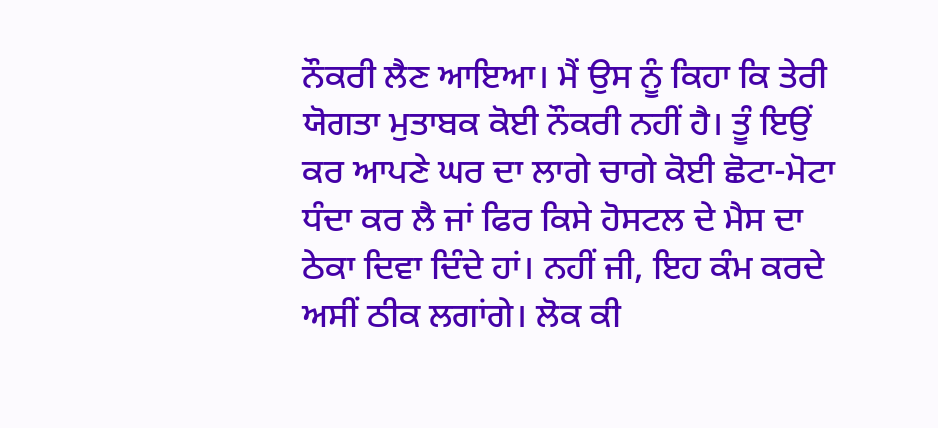ਨੌਕਰੀ ਲੈਣ ਆਇਆ। ਮੈਂ ਉਸ ਨੂੰ ਕਿਹਾ ਕਿ ਤੇਰੀ ਯੋਗਤਾ ਮੁਤਾਬਕ ਕੋਈ ਨੌਕਰੀ ਨਹੀਂ ਹੈ। ਤੂੰ ਇਉਂ ਕਰ ਆਪਣੇ ਘਰ ਦਾ ਲਾਗੇ ਚਾਗੇ ਕੋਈ ਛੋਟਾ-ਮੋਟਾ ਧੰਦਾ ਕਰ ਲੈ ਜਾਂ ਫਿਰ ਕਿਸੇ ਹੋਸਟਲ ਦੇ ਮੈਸ ਦਾ ਠੇਕਾ ਦਿਵਾ ਦਿੰਦੇ ਹਾਂ। ਨਹੀਂ ਜੀ, ਇਹ ਕੰਮ ਕਰਦੇ ਅਸੀਂ ਠੀਕ ਲਗਾਂਗੇ। ਲੋਕ ਕੀ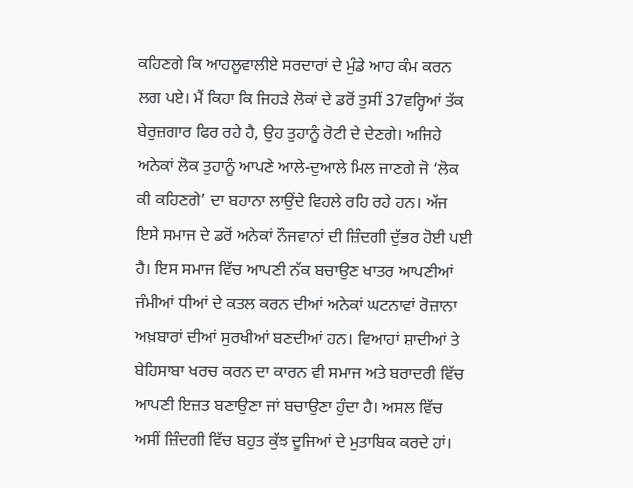ਕਹਿਣਗੇ ਕਿ ਆਹਲੂਵਾਲੀਏ ਸਰਦਾਰਾਂ ਦੇ ਮੁੰਡੇ ਆਹ ਕੰਮ ਕਰਨ ਲਗ ਪਏ। ਮੈਂ ਕਿਹਾ ਕਿ ਜਿਹੜੇ ਲੋਕਾਂ ਦੇ ਡਰੋਂ ਤੁਸੀਂ 37ਵਰ੍ਹਿਆਂ ਤੱਕ ਬੇਰੁਜ਼ਗਾਰ ਫਿਰ ਰਹੇ ਹੈ, ਉਹ ਤੁਹਾਨੂੰ ਰੋਟੀ ਦੇ ਦੇਣਗੇ। ਅਜਿਹੇ ਅਨੇਕਾਂ ਲੋਕ ਤੁਹਾਨੂੰ ਆਪਣੇ ਆਲੇ-ਦੁਆਲੇ ਮਿਲ ਜਾਣਗੇ ਜੋ ‘ਲੋਕ ਕੀ ਕਹਿਣਗੇ’ ਦਾ ਬਹਾਨਾ ਲਾਉਂਦੇ ਵਿਹਲੇ ਰਹਿ ਰਹੇ ਹਨ। ਅੱਜ ਇਸੇ ਸਮਾਜ ਦੇ ਡਰੋਂ ਅਨੇਕਾਂ ਨੌਜਵਾਨਾਂ ਦੀ ਜ਼ਿੰਦਗੀ ਦੁੱਭਰ ਹੋਈ ਪਈ ਹੈ। ਇਸ ਸਮਾਜ ਵਿੱਚ ਆਪਣੀ ਨੱਕ ਬਚਾਉਣ ਖਾਤਰ ਆਪਣੀਆਂ ਜੰਮੀਆਂ ਧੀਆਂ ਦੇ ਕਤਲ ਕਰਨ ਦੀਆਂ ਅਨੇਕਾਂ ਘਟਨਾਵਾਂ ਰੋਜ਼ਾਨਾ ਅਖ਼ਬਾਰਾਂ ਦੀਆਂ ਸੁਰਖੀਆਂ ਬਣਦੀਆਂ ਹਨ। ਵਿਆਹਾਂ ਸ਼ਾਦੀਆਂ ਤੇ ਬੇਹਿਸਾਬਾ ਖਰਚ ਕਰਨ ਦਾ ਕਾਰਨ ਵੀ ਸਮਾਜ ਅਤੇ ਬਰਾਦਰੀ ਵਿੱਚ ਆਪਣੀ ਇਜ਼ਤ ਬਣਾਉਣਾ ਜਾਂ ਬਚਾਉਣਾ ਹੁੰਦਾ ਹੈ। ਅਸਲ ਵਿੱਚ ਅਸੀਂ ਜ਼ਿੰਦਗੀ ਵਿੱਚ ਬਹੁਤ ਕੁੱਝ ਦੂਜਿਆਂ ਦੇ ਮੁਤਾਬਿਕ ਕਰਦੇ ਹਾਂ।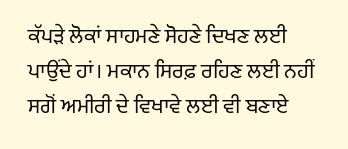ਕੱਪੜੇ ਲੋਕਾਂ ਸਾਹਮਣੇ ਸੋਹਣੇ ਦਿਖਣ ਲਈ ਪਾਉਂਦੇ ਹਾਂ। ਮਕਾਨ ਸਿਰਫ਼ ਰਹਿਣ ਲਈ ਨਹੀਂ ਸਗੋਂ ਅਮੀਰੀ ਦੇ ਵਿਖਾਵੇ ਲਈ ਵੀ ਬਣਾਏ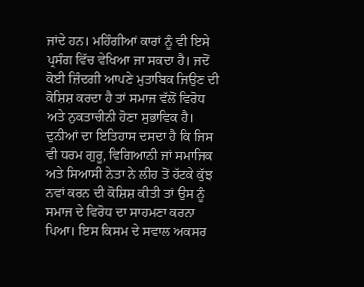ਜਾਂਦੇ ਹਨ। ਮਹਿੰਗੀਆਂ ਕਾਰਾਂ ਨੂੰ ਵੀ ਇਸੇ ਪ੍ਰਸੰਗ ਵਿੱਚ ਵੇਖਿਆ ਜਾ ਸਕਦਾ ਹੈ। ਜਦੋਂ ਕੋਈ ਜ਼ਿੰਦਗੀ ਆਪਣੇ ਮੁਤਾਬਿਕ ਜਿਉਣ ਦੀ ਕੋਸ਼ਿਸ਼ ਕਰਦਾ ਹੈ ਤਾਂ ਸਮਾਜ ਵੱਲੋਂ ਵਿਰੋਧ ਅਤੇ ਨੁਕਤਾਚੀਨੀ ਹੋਣਾ ਸੁਭਾਵਿਕ ਹੈ।
ਦੁਨੀਆਂ ਦਾ ਇਤਿਹਾਸ ਦਸਦਾ ਹੈ ਕਿ ਜਿਸ ਵੀ ਧਰਮ ਗੁਰੂ, ਵਿਗਿਆਨੀ ਜਾਂ ਸਮਾਜਿਕ ਅਤੇ ਸਿਆਸੀ ਨੇਤਾ ਨੇ ਲੀਹ ਤੋਂ ਹੱਟਕੇ ਕੁੱਝ ਨਵਾਂ ਕਰਨ ਦੀ ਕੋਸ਼ਿਸ਼ ਕੀਤੀ ਤਾਂ ਉਸ ਨੂੰ ਸਮਾਜ ਦੇ ਵਿਰੋਧ ਦਾ ਸਾਹਮਣਾ ਕਰਨਾ ਪਿਆ। ਇਸ ਕਿਸਮ ਦੇ ਸਵਾਲ ਅਕਸਰ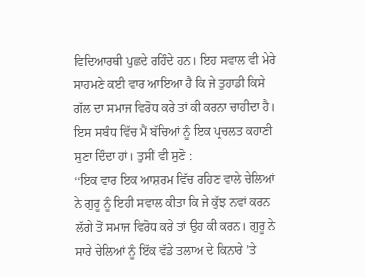ਵਿਦਿਆਰਥੀ ਪੁਛਦੇ ਰਹਿੰਦੇ ਹਨ। ਇਹ ਸਵਾਲ ਵੀ ਮੇਰੇ ਸਾਹਮਣੇ ਕਈ ਵਾਰ ਆਇਆ ਹੈ ਕਿ ਜੇ ਤੁਹਾਡੀ ਕਿਸੇ ਗੱਲ ਦਾ ਸਮਾਜ ਵਿਰੋਧ ਕਰੇ ਤਾਂ ਕੀ ਕਰਨਾ ਚਾਹੀਦਾ ਹੈ। ਇਸ ਸਬੰਧ ਵਿੱਚ ਮੈਂ ਬੱਚਿਆਂ ਨੂੰ ਇਕ ਪ੍ਰਚਲਤ ਕਹਾਣੀ ਸੁਣਾ ਦਿੰਦਾ ਹਾਂ। ਤੁਸੀਂ ਵੀ ਸੁਣੋ :
‘‘ਇਕ ਵਾਰ ਇਕ ਆਸ਼ਰਮ ਵਿੱਚ ਰਹਿਣ ਵਾਲੇ ਚੇਲਿਆਂ ਨੇ ਗੁਰੂ ਨੂੰ ਇਹੀ ਸਵਾਲ ਕੀਤਾ ਕਿ ਜੇ ਕੁੱਝ ਨਵਾਂ ਕਰਨ ਲੱਗੇ ਤੋਂ ਸਮਾਜ ਵਿਰੋਧ ਕਰੇ ਤਾਂ ਉਹ ਕੀ ਕਰਨ। ਗੁਰੂ ਨੇ ਸਾਰੇ ਚੇਲਿਆਂ ਨੂੰ ਇੱਕ ਵੱਡੇ ਤਲਾਅ ਦੇ ਕਿਨਾਰੇ ’ਤੇ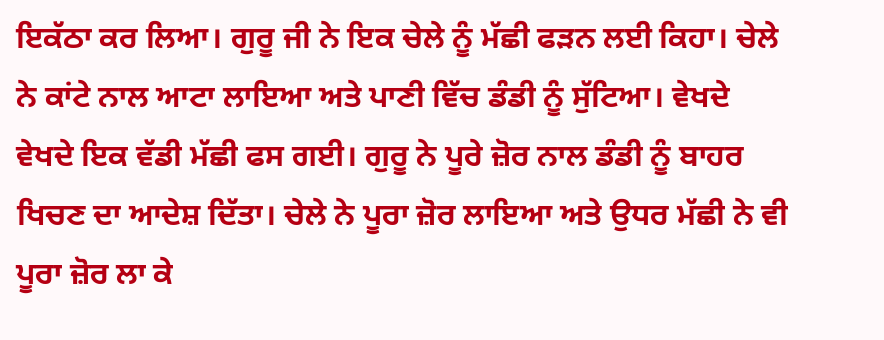ਇਕੱਠਾ ਕਰ ਲਿਆ। ਗੁਰੂ ਜੀ ਨੇ ਇਕ ਚੇਲੇ ਨੂੰ ਮੱਛੀ ਫੜਨ ਲਈ ਕਿਹਾ। ਚੇਲੇ ਨੇ ਕਾਂਟੇ ਨਾਲ ਆਟਾ ਲਾਇਆ ਅਤੇ ਪਾਣੀ ਵਿੱਚ ਡੰਡੀ ਨੂੰ ਸੁੱਟਿਆ। ਵੇਖਦੇ ਵੇਖਦੇ ਇਕ ਵੱਡੀ ਮੱਛੀ ਫਸ ਗਈ। ਗੁਰੂ ਨੇ ਪੂਰੇ ਜ਼ੋਰ ਨਾਲ ਡੰਡੀ ਨੂੰ ਬਾਹਰ ਖਿਚਣ ਦਾ ਆਦੇਸ਼ ਦਿੱਤਾ। ਚੇਲੇ ਨੇ ਪੂਰਾ ਜ਼ੋਰ ਲਾਇਆ ਅਤੇ ਉਧਰ ਮੱਛੀ ਨੇ ਵੀ ਪੂਰਾ ਜ਼ੋਰ ਲਾ ਕੇ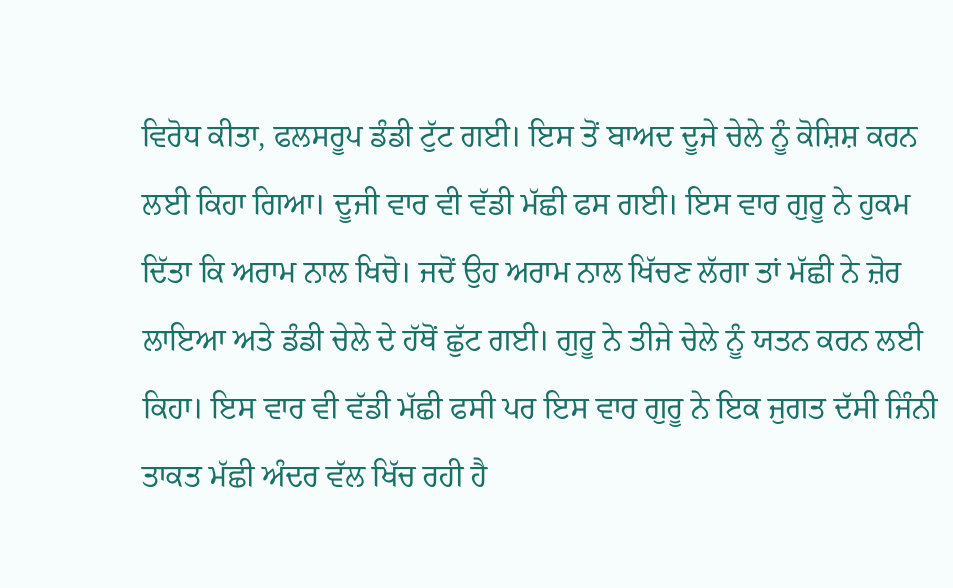ਵਿਰੋਧ ਕੀਤਾ, ਫਲਸਰੂਪ ਡੰਡੀ ਟੁੱਟ ਗਈ। ਇਸ ਤੋਂ ਬਾਅਦ ਦੂਜੇ ਚੇਲੇ ਨੂੰ ਕੋਸ਼ਿਸ਼ ਕਰਨ ਲਈ ਕਿਹਾ ਗਿਆ। ਦੂਜੀ ਵਾਰ ਵੀ ਵੱਡੀ ਮੱਛੀ ਫਸ ਗਈ। ਇਸ ਵਾਰ ਗੁਰੂ ਨੇ ਹੁਕਮ ਦਿੱਤਾ ਕਿ ਅਰਾਮ ਨਾਲ ਖਿਚੋ। ਜਦੋਂ ਉਹ ਅਰਾਮ ਨਾਲ ਖਿੱਚਣ ਲੱਗਾ ਤਾਂ ਮੱਛੀ ਨੇ ਜ਼ੋਰ ਲਾਇਆ ਅਤੇ ਡੰਡੀ ਚੇਲੇ ਦੇ ਹੱਥੋਂ ਛੁੱਟ ਗਈ। ਗੁਰੂ ਨੇ ਤੀਜੇ ਚੇਲੇ ਨੂੰ ਯਤਨ ਕਰਨ ਲਈ ਕਿਹਾ। ਇਸ ਵਾਰ ਵੀ ਵੱਡੀ ਮੱਛੀ ਫਸੀ ਪਰ ਇਸ ਵਾਰ ਗੁਰੂ ਨੇ ਇਕ ਜੁਗਤ ਦੱਸੀ ਜਿੰਨੀ ਤਾਕਤ ਮੱਛੀ ਅੰਦਰ ਵੱਲ ਖਿੱਚ ਰਹੀ ਹੈ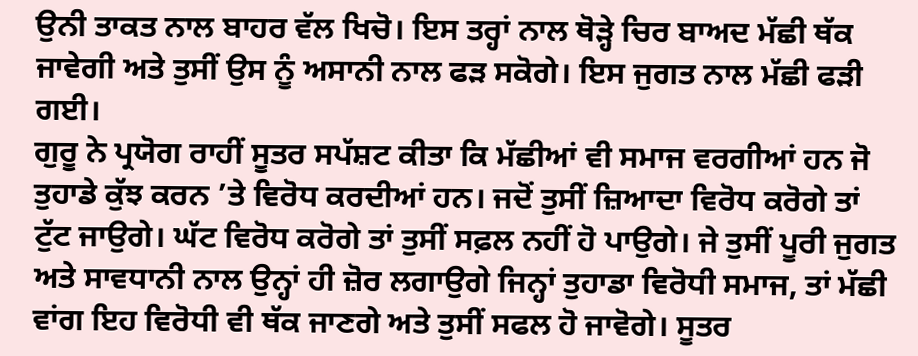ਉਨੀ ਤਾਕਤ ਨਾਲ ਬਾਹਰ ਵੱਲ ਖਿਚੋ। ਇਸ ਤਰ੍ਹਾਂ ਨਾਲ ਥੋੜ੍ਹੇ ਚਿਰ ਬਾਅਦ ਮੱਛੀ ਥੱਕ ਜਾਵੇਗੀ ਅਤੇ ਤੁਸੀਂ ਉਸ ਨੂੰ ਅਸਾਨੀ ਨਾਲ ਫੜ ਸਕੋਗੇ। ਇਸ ਜੁਗਤ ਨਾਲ ਮੱਛੀ ਫੜੀ ਗਈ।
ਗੁਰੂ ਨੇ ਪ੍ਰਯੋਗ ਰਾਹੀਂ ਸੂਤਰ ਸਪੱਸ਼ਟ ਕੀਤਾ ਕਿ ਮੱਛੀਆਂ ਵੀ ਸਮਾਜ ਵਰਗੀਆਂ ਹਨ ਜੋ ਤੁਹਾਡੇ ਕੁੱਝ ਕਰਨ ’ਤੇ ਵਿਰੋਧ ਕਰਦੀਆਂ ਹਨ। ਜਦੋਂ ਤੁਸੀਂ ਜ਼ਿਆਦਾ ਵਿਰੋਧ ਕਰੋਗੇ ਤਾਂ ਟੁੱਟ ਜਾਉਗੇ। ਘੱਟ ਵਿਰੋਧ ਕਰੋਗੇ ਤਾਂ ਤੁਸੀਂ ਸਫ਼ਲ ਨਹੀਂ ਹੋ ਪਾਉਗੇ। ਜੇ ਤੁਸੀਂ ਪੂਰੀ ਜੁਗਤ ਅਤੇ ਸਾਵਧਾਨੀ ਨਾਲ ਉਨ੍ਹਾਂ ਹੀ ਜ਼ੋਰ ਲਗਾਉਗੇ ਜਿਨ੍ਹਾਂ ਤੁਹਾਡਾ ਵਿਰੋਧੀ ਸਮਾਜ, ਤਾਂ ਮੱਛੀ ਵਾਂਗ ਇਹ ਵਿਰੋਧੀ ਵੀ ਥੱਕ ਜਾਣਗੇ ਅਤੇ ਤੁਸੀਂ ਸਫਲ ਹੋ ਜਾਵੋਗੇ। ਸੂਤਰ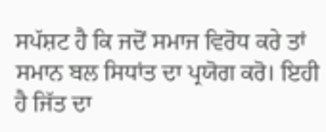ਸਪੱਸ਼ਟ ਹੈ ਕਿ ਜਦੋਂ ਸਮਾਜ ਵਿਰੋਧ ਕਰੇ ਤਾਂ ਸਮਾਨ ਬਲ ਸਿਧਾਂਤ ਦਾ ਪ੍ਰਯੋਗ ਕਰੋ। ਇਹੀ ਹੈ ਜਿੱਤ ਦਾ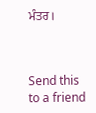ਮੰਤਰ।



Send this to a friend